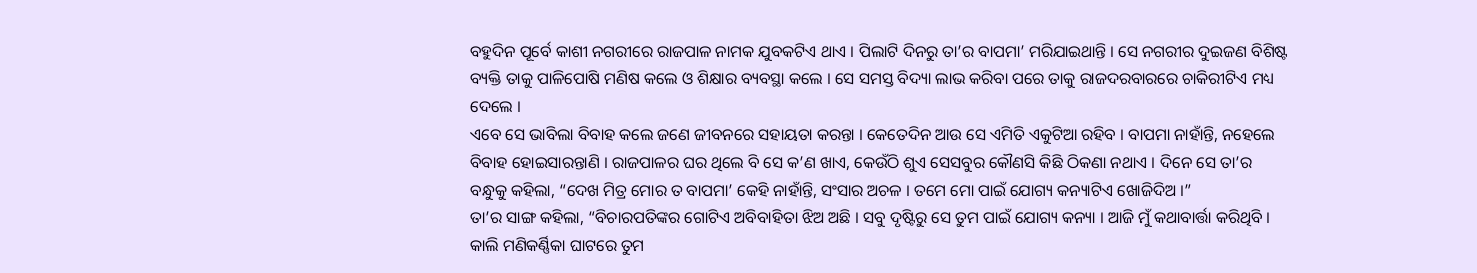ବହୁଦିନ ପୂର୍ବେ କାଶୀ ନଗରୀରେ ରାଜପାଳ ନାମକ ଯୁବକଟିଏ ଥାଏ । ପିଲାଟି ଦିନରୁ ତା’ର ବାପମା’ ମରିଯାଇଥାନ୍ତି । ସେ ନଗରୀର ଦୁଇଜଣ ବିଶିଷ୍ଟ ବ୍ୟକ୍ତି ତାକୁ ପାଳିପୋଷି ମଣିଷ କଲେ ଓ ଶିକ୍ଷାର ବ୍ୟବସ୍ଥା କଲେ । ସେ ସମସ୍ତ ବିଦ୍ୟା ଲାଭ କରିବା ପରେ ତାକୁ ରାଜଦରବାରରେ ଚାକିରୀଟିଏ ମଧ୍ୟ ଦେଲେ ।
ଏବେ ସେ ଭାବିଲା ବିବାହ କଲେ ଜଣେ ଜୀବନରେ ସହାୟତା କରନ୍ତା । କେତେଦିନ ଆଉ ସେ ଏମିତି ଏକୁଟିଆ ରହିବ । ବାପମା ନାହାଁନ୍ତି, ନହେଲେ ବିବାହ ହୋଇସାରନ୍ତାଣି । ରାଜପାଳର ଘର ଥିଲେ ବି ସେ କ’ଣ ଖାଏ, କେଉଁଠି ଶୁଏ ସେସବୁର କୌଣସି କିଛି ଠିକଣା ନଥାଏ । ଦିନେ ସେ ତା’ର ବନ୍ଧୁକୁ କହିଲା, “ଦେଖ ମିତ୍ର ମୋର ତ ବାପମା’ କେହି ନାହାଁନ୍ତି, ସଂସାର ଅଚଳ । ତମେ ମୋ ପାଇଁ ଯୋଗ୍ୟ କନ୍ୟାଟିଏ ଖୋଜିଦିଅ ।”
ତା’ର ସାଙ୍ଗ କହିଲା, “ବିଚାରପତିଙ୍କର ଗୋଟିଏ ଅବିବାହିତା ଝିଅ ଅଛି । ସବୁ ଦୃଷ୍ଟିରୁ ସେ ତୁମ ପାଇଁ ଯୋଗ୍ୟ କନ୍ୟା । ଆଜି ମୁଁ କଥାବାର୍ତ୍ତା କରିଥିବି । କାଲି ମଣିକର୍ଣ୍ଣିକା ଘାଟରେ ତୁମ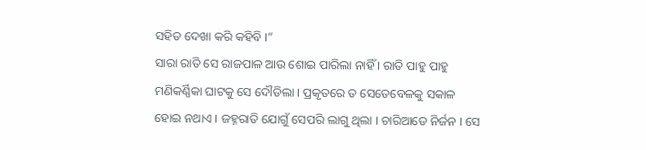ସହିତ ଦେଖା କରି କହିବି ।”
ସାରା ରାତି ସେ ରାଜପାଳ ଆଉ ଶୋଇ ପାରିଲା ନାହିଁ । ରାତି ପାହୁ ପାହୁ ମଣିକର୍ଣ୍ଣିକା ଘାଟକୁ ସେ ଦୌଡିଲା । ପ୍ରକୃତରେ ତ ସେତେବେଳକୁ ସକାଳ ହୋଇ ନଥାଏ । ଜହ୍ନରାତି ଯୋଗୁଁ ସେପରି ଲାଗୁ ଥିଲା । ଚାରିଆଡେ ନିର୍ଜନ । ସେ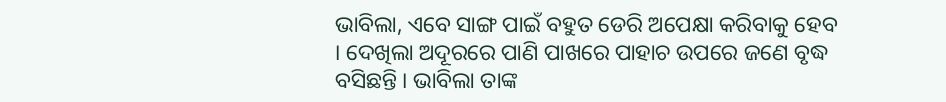ଭାବିଲା, ଏବେ ସାଙ୍ଗ ପାଇଁ ବହୁତ ଡେରି ଅପେକ୍ଷା କରିବାକୁ ହେବ । ଦେଖିଲା ଅଦୂରରେ ପାଣି ପାଖରେ ପାହାଚ ଉପରେ ଜଣେ ବୃଦ୍ଧ ବସିଛନ୍ତି । ଭାବିଲା ତାଙ୍କ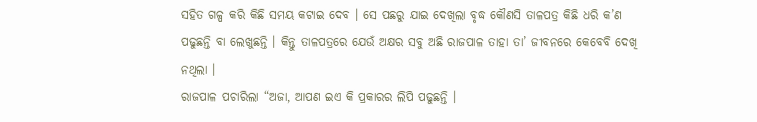ସହିତ ଗଳ୍ପ କରି କିଛି ସମୟ କଟାଇ ଦେବ । ସେ ପଛରୁ ଯାଇ ଦେଖିଲା ବୃଦ୍ଧ କୌଣସି ତାଳପତ୍ର କିଛି ଧରି କ’ଣ ପଢୁଛନ୍ତି ବା ଲେଖୁଛନ୍ତି । କିନ୍ତୁ ତାଳପତ୍ରରେ ଯେଉଁ ଅକ୍ଷର ସବୁ ଅଛି ରାଜପାଳ ତାହା ତା’ ଜୀବନରେ କେବେବି ଦେଖି ନଥିଲା ।
ରାଜପାଳ ପଚାରିଲା “ଅଜା, ଆପଣ ଇଏ କି ପ୍ରକାରର ଲିପି ପଢୁଛନ୍ତି ।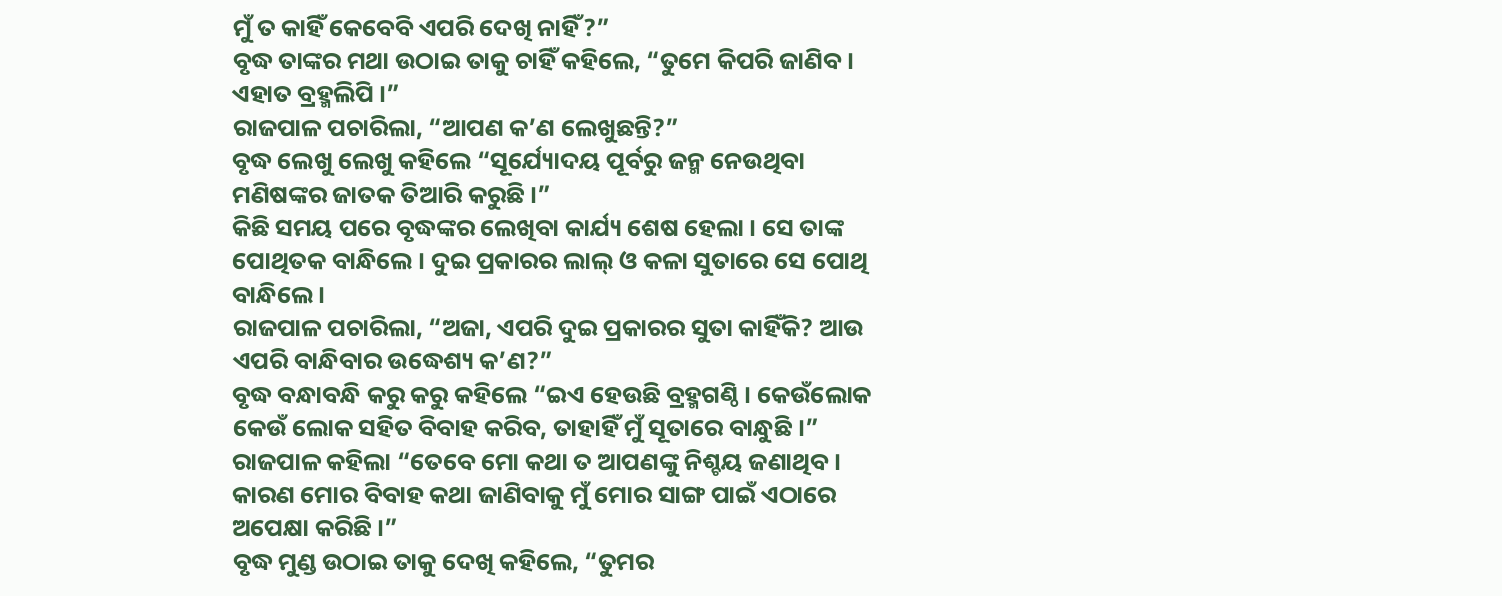ମୁଁ ତ କାହିଁ କେବେବି ଏପରି ଦେଖି ନାହିଁ?”
ବୃଦ୍ଧ ତାଙ୍କର ମଥା ଉଠାଇ ତାକୁ ଚାହିଁ କହିଲେ, “ତୁମେ କିପରି ଜାଣିବ । ଏହାତ ବ୍ରହ୍ମଲିପି ।”
ରାଜପାଳ ପଚାରିଲା, “ଆପଣ କ’ଣ ଲେଖୁଛନ୍ତି?”
ବୃଦ୍ଧ ଲେଖୁ ଲେଖୁ କହିଲେ “ସୂର୍ଯ୍ୟୋଦୟ ପୂର୍ବରୁ ଜନ୍ମ ନେଉଥିବା ମଣିଷଙ୍କର ଜାତକ ତିଆରି କରୁଛି ।”
କିଛି ସମୟ ପରେ ବୃଦ୍ଧଙ୍କର ଲେଖିବା କାର୍ଯ୍ୟ ଶେଷ ହେଲା । ସେ ତାଙ୍କ ପୋଥିତକ ବାନ୍ଧିଲେ । ଦୁଇ ପ୍ରକାରର ଲାଲ୍ ଓ କଳା ସୁତାରେ ସେ ପୋଥି ବାନ୍ଧିଲେ ।
ରାଜପାଳ ପଚାରିଲା, “ଅଜା, ଏପରି ଦୁଇ ପ୍ରକାରର ସୁତା କାହିଁକି? ଆଉ ଏପରି ବାନ୍ଧିବାର ଉଦ୍ଧେଶ୍ୟ କ’ଣ?”
ବୃଦ୍ଧ ବନ୍ଧାବନ୍ଧି କରୁ କରୁ କହିଲେ “ଇଏ ହେଉଛି ବ୍ରହ୍ମଗଣ୍ଠି । କେଉଁଲୋକ କେଉଁ ଲୋକ ସହିତ ବିବାହ କରିବ, ତାହାହିଁ ମୁଁ ସୂତାରେ ବାନ୍ଧୁଛି ।”
ରାଜପାଳ କହିଲା “ତେବେ ମୋ କଥା ତ ଆପଣଙ୍କୁ ନିଶ୍ଚୟ ଜଣାଥିବ । କାରଣ ମୋର ବିବାହ କଥା ଜାଣିବାକୁ ମୁଁ ମୋର ସାଙ୍ଗ ପାଇଁ ଏଠାରେ ଅପେକ୍ଷା କରିଛି ।”
ବୃଦ୍ଧ ମୁଣ୍ଡ ଉଠାଇ ତାକୁ ଦେଖି କହିଲେ, “ତୁମର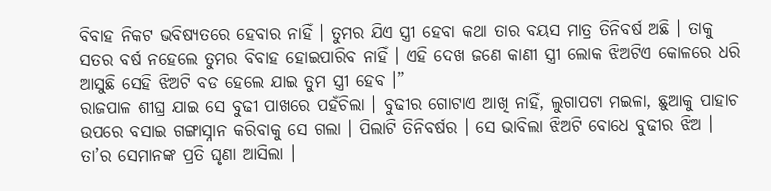ବିବାହ ନିକଟ ଭବିଷ୍ୟତରେ ହେବାର ନାହିଁ । ତୁମର ଯିଏ ସ୍ତ୍ରୀ ହେବା କଥା ତାର ବୟସ ମାତ୍ର ତିନିବର୍ଷ ଅଛି । ତାକୁ ସତର ବର୍ଷ ନହେଲେ ତୁମର ବିବାହ ହୋଇପାରିବ ନାହିଁ । ଏହି ଦେଖ ଜଣେ କାଣୀ ସ୍ତ୍ରୀ ଲୋକ ଝିଅଟିଏ କୋଳରେ ଧରି ଆସୁଛି ସେହି ଝିଅଟି ବଡ ହେଲେ ଯାଇ ତୁମ ସ୍ତ୍ରୀ ହେବ ।”
ରାଜପାଳ ଶୀଘ୍ର ଯାଇ ସେ ବୁଢୀ ପାଖରେ ପହଁଚିଲା । ବୁଢୀର ଗୋଟାଏ ଆଖି ନାହିଁ, ଲୁଗାପଟା ମଇଳା, ଛୁଆକୁ ପାହାଚ ଉପରେ ବସାଇ ଗଙ୍ଗାସ୍ନାନ କରିବାକୁ ସେ ଗଲା । ପିଲାଟି ତିନିବର୍ଷର । ସେ ଭାବିଲା ଝିଅଟି ବୋଧେ ବୁଢୀର ଝିଅ । ତା’ର ସେମାନଙ୍କ ପ୍ରତି ଘୃଣା ଆସିଲା ।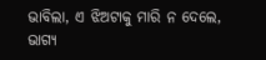ଭାବିଲା, ଏ ଝିଅଟାକୁ ମାରି ନ ଦେଲେ, ଭାଗ୍ୟ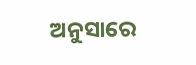ଅନୁସାରେ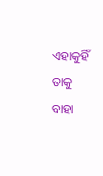ଏହାକୁହିଁ ତାକୁ ବାହା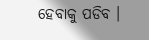ହେବାକୁ ପଡିବ ।